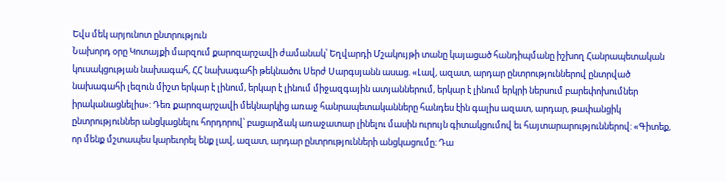Եվս մեկ արյունոտ ընտրություն
Նախորդ օրը Կոտայքի մարզում քարոզարշավի ժամանակ՝ Եղվարդի Մշակույթի տանը կայացած հանդիպմանը իշխող Հանրապետական կուսակցության նախագահ, ՀՀ նախագահի թեկնածու Սերժ Սարգսյանն ասաց. «Լավ, ազատ, արդար ընտրություններով ընտրված նախագահի լեզուն միշտ երկար է լինում, երկար է լինում միջազգային ատյաններում, երկար է լինում երկրի ներսում բարեփոխումներ իրականացնելիս»: Դեռ քարոզարշավի մեկնարկից առաջ հանրապետականները հանդես էին գալիս ազատ, արդար, թափանցիկ ընտրություններ անցկացնելու հորդորով՝ բացարձակ առաջատար լինելու մասին ուրույն գիտակցումով եւ հայտարարություններով: «Գիտեք, որ մենք մշտապես կարեւորել ենք լավ, ազատ, արդար ընտրությունների անցկացումը։ Դա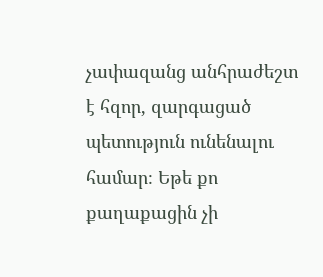չափազանց անհրաժեշտ է հզոր, զարգացած պետություն ունենալու համար։ Եթե քո քաղաքացին չի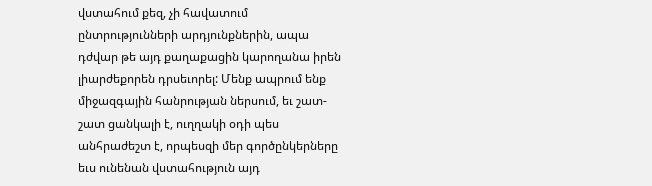վստահում քեզ, չի հավատում ընտրությունների արդյունքներին, ապա դժվար թե այդ քաղաքացին կարողանա իրեն լիարժեքորեն դրսեւորել: Մենք ապրում ենք միջազգային հանրության ներսում, եւ շատ-շատ ցանկալի է, ուղղակի օդի պես անհրաժեշտ է, որպեսզի մեր գործընկերները եւս ունենան վստահություն այդ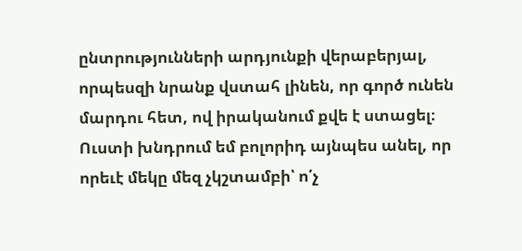ընտրությունների արդյունքի վերաբերյալ, որպեսզի նրանք վստահ լինեն, որ գործ ունեն մարդու հետ, ով իրականում քվե է ստացել։ Ուստի խնդրում եմ բոլորիդ այնպես անել, որ որեւէ մեկը մեզ չկշտամբի՝ ո՛չ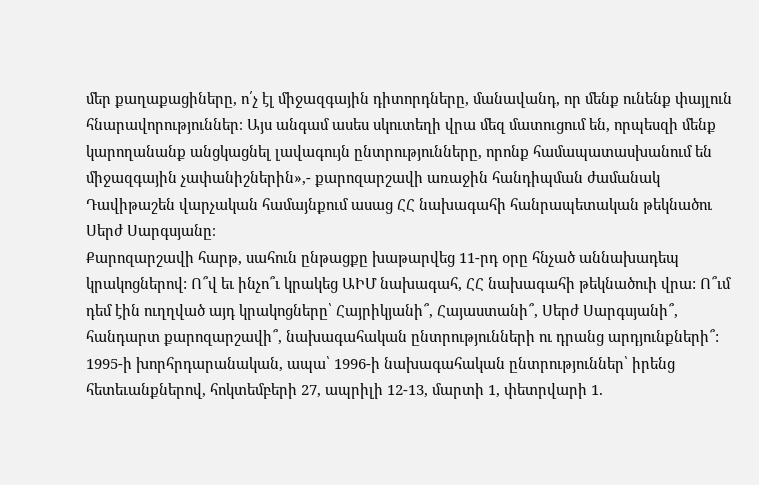մեր քաղաքացիները, ո՛չ էլ միջազգային դիտորդները, մանավանդ, որ մենք ունենք փայլուն հնարավորություններ։ Այս անգամ ասես սկուտեղի վրա մեզ մատուցում են, որպեսզի մենք կարողանանք անցկացնել լավագույն ընտրությունները, որոնք համապատասխանում են միջազգային չափանիշներին»,- քարոզարշավի առաջին հանդիպման ժամանակ Դավիթաշեն վարչական համայնքում ասաց ՀՀ նախագահի հանրապետական թեկնածու Սերժ Սարգսյանը։
Քարոզարշավի հարթ, սահուն ընթացքը խաթարվեց 11-րդ օրը հնչած աննախադեպ կրակոցներով: Ո՞վ եւ ինչո՞ւ կրակեց ԱԻՄ նախագահ, ՀՀ նախագահի թեկնածուի վրա: Ո՞ւմ դեմ էին ուղղված այդ կրակոցները՝ Հայրիկյանի՞, Հայաստանի՞, Սերժ Սարգսյանի՞, հանդարտ քարոզարշավի՞, նախագահական ընտրությունների ու դրանց արդյունքների՞: 1995-ի խորհրդարանական, ապա՝ 1996-ի նախագահական ընտրություններ՝ իրենց հետեւանքներով, հոկտեմբերի 27, ապրիլի 12-13, մարտի 1, փետրվարի 1.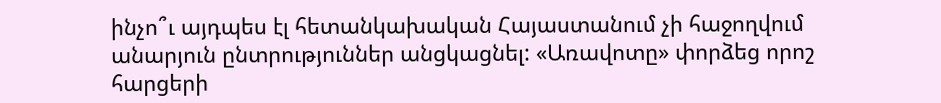ինչո՞ւ այդպես էլ հետանկախական Հայաստանում չի հաջողվում անարյուն ընտրություններ անցկացնել: «Առավոտը» փորձեց որոշ հարցերի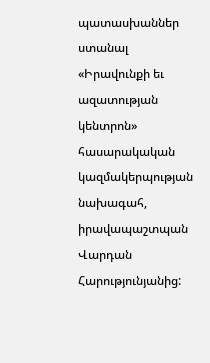պատասխաններ ստանալ «Իրավունքի եւ ազատության կենտրոն» հասարակական կազմակերպության նախագահ, իրավապաշտպան Վարդան Հարությունյանից: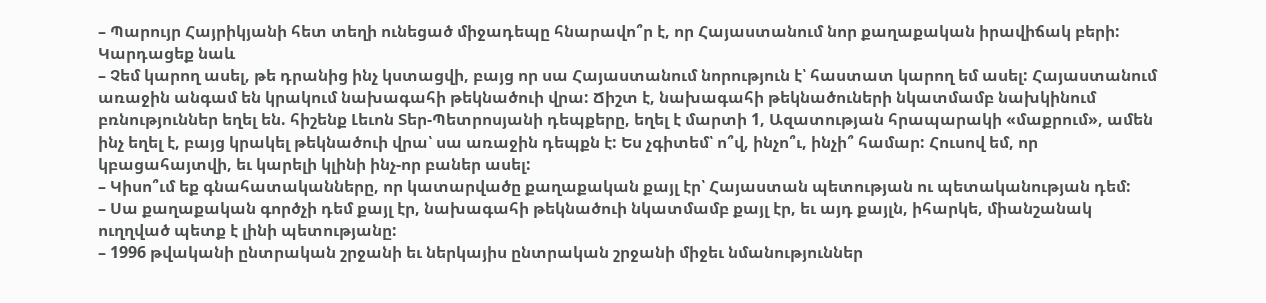– Պարույր Հայրիկյանի հետ տեղի ունեցած միջադեպը հնարավո՞ր է, որ Հայաստանում նոր քաղաքական իրավիճակ բերի:
Կարդացեք նաև
– Չեմ կարող ասել, թե դրանից ինչ կստացվի, բայց որ սա Հայաստանում նորություն է՝ հաստատ կարող եմ ասել: Հայաստանում առաջին անգամ են կրակում նախագահի թեկնածուի վրա: Ճիշտ է, նախագահի թեկնածուների նկատմամբ նախկինում բռնություններ եղել են. հիշենք Լեւոն Տեր-Պետրոսյանի դեպքերը, եղել է մարտի 1, Ազատության հրապարակի «մաքրում», ամեն ինչ եղել է, բայց կրակել թեկնածուի վրա՝ սա առաջին դեպքն է: Ես չգիտեմ՝ ո՞վ, ինչո՞ւ, ինչի՞ համար: Հուսով եմ, որ կբացահայտվի, եւ կարելի կլինի ինչ-որ բաներ ասել:
– Կիսո՞ւմ եք գնահատականները, որ կատարվածը քաղաքական քայլ էր՝ Հայաստան պետության ու պետականության դեմ:
– Սա քաղաքական գործչի դեմ քայլ էր, նախագահի թեկնածուի նկատմամբ քայլ էր, եւ այդ քայլն, իհարկե, միանշանակ ուղղված պետք է լինի պետությանը:
– 1996 թվականի ընտրական շրջանի եւ ներկայիս ընտրական շրջանի միջեւ նմանություններ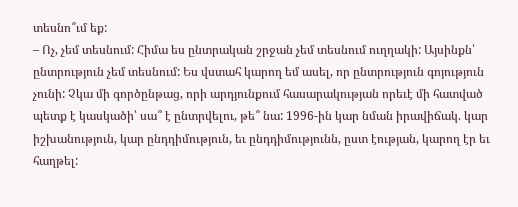տեսնո՞ւմ եք:
– Ոչ, չեմ տեսնում: Հիմա ես ընտրական շրջան չեմ տեսնում ուղղակի: Այսինքն՝ ընտրություն չեմ տեսնում: Ես վստահ կարող եմ ասել, որ ընտրություն գոյություն չունի: Չկա մի գործընթաց, որի արդյունքում հասարակության որեւէ մի հատված պետք է կասկածի՝ սա՞ է ընտրվելու, թե՞ նա: 1996-ին կար նման իրավիճակ. կար իշխանություն, կար ընդդիմություն, եւ ընդդիմությունն, ըստ էության, կարող էր եւ հաղթել: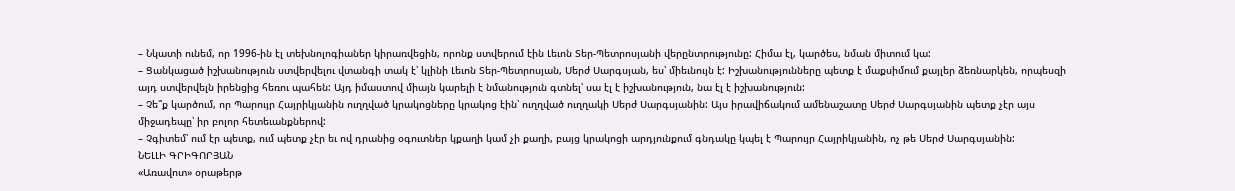– Նկատի ունեմ, որ 1996-ին էլ տեխնոլոգիաներ կիրառվեցին, որոնք ստվերում էին Լեւոն Տեր-Պետրոսյանի վերընտրությունը: Հիմա էլ, կարծես, նման միտում կա:
– Ցանկացած իշխանություն ստվերվելու վտանգի տակ է՝ կլինի Լեւոն Տեր-Պետրոսյան, Սերժ Սարգսյան, ես՝ միեւնույն է: Իշխանությունները պետք է մաքսիմում քայլեր ձեռնարկեն, որպեսզի այդ ստվերվելն իրենցից հեռու պահեն: Այդ իմաստով միայն կարելի է նմանություն գտնել՝ սա էլ է իշխանություն, նա էլ է իշխանություն:
– Չե՞ք կարծում, որ Պարույր Հայրիկյանին ուղղված կրակոցները կրակոց էին՝ ուղղված ուղղակի Սերժ Սարգսյանին: Այս իրավիճակում ամենաշատը Սերժ Սարգսյանին պետք չէր այս միջադեպը՝ իր բոլոր հետեւանքներով:
– Չգիտեմ՝ ում էր պետք, ում պետք չէր եւ ով դրանից օգուտներ կքաղի կամ չի քաղի, բայց կրակոցի արդյունքում գնդակը կպել է Պարույր Հայրիկյանին, ոչ թե Սերժ Սարգսյանին:
ՆԵԼԼԻ ԳՐԻԳՈՐՅԱՆ
«Առավոտ» օրաթերթ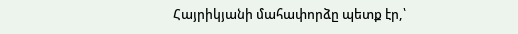Հայրիկյանի մահափորձը պետք էր,՝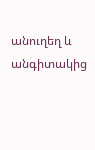անուղեղ և անգիտակից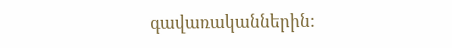գավառականներին: